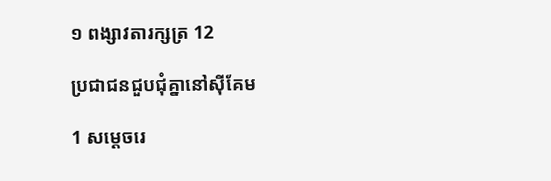១ ពង្សា‌វតារ‌ក្សត្រ 12

ប្រជា‌ជនជួប‌ជុំគ្នានៅស៊ីគែម

1 សម្ដេចរេ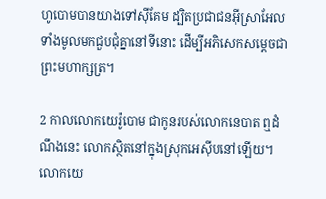ហូ‌បោមបានយាងទៅស៊ី‌គែម ដ្បិតប្រជា‌ជនអ៊ីស្រា‌អែលទាំងមូលមកជួប‌ជុំគ្នានៅទីនោះ ដើម្បីអភិសេកសម្ដេចជាព្រះ‌មហា‌ក្សត្រ។

2 កាលលោកយេរ៉ូ‌បោម ជាកូនរបស់លោកនេបាត ឮដំណឹងនេះ លោកស្ថិតនៅក្នុងស្រុកអេស៊ីបនៅឡើយ។ លោកយេ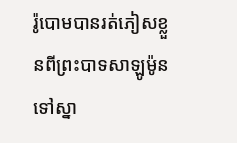រ៉ូ‌បោមបានរត់ភៀសខ្លួនពីព្រះ‌បាទសាឡូម៉ូន ទៅស្នា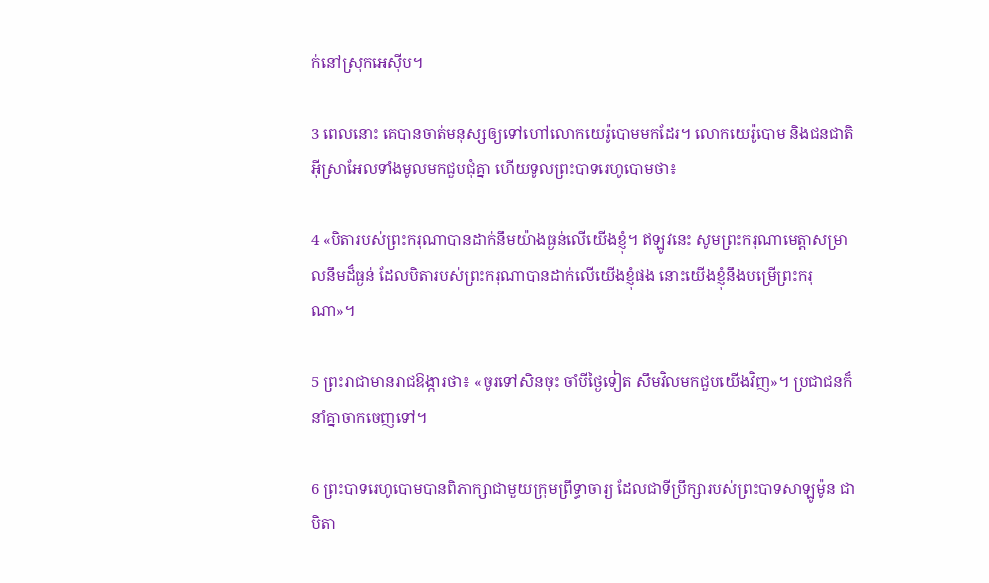ក់នៅស្រុកអេស៊ីប។

3 ពេលនោះ គេបានចាត់មនុស្សឲ្យទៅហៅលោកយេរ៉ូ‌បោមមកដែរ។ លោកយេរ៉ូ‌បោម និងជន‌ជាតិអ៊ីស្រា‌អែលទាំងមូលមកជួប‌ជុំគ្នា ហើយទូលព្រះ‌បាទរេហូ‌បោមថា៖

4 «បិតារបស់ព្រះ‌ករុណាបានដាក់នឹមយ៉ាងធ្ងន់លើយើងខ្ញុំ។ ឥឡូវនេះ សូមព្រះ‌ករុណា‌មេត្តាសម្រាលនឹមដ៏ធ្ងន់ ដែលបិតារបស់ព្រះ‌ករុណាបានដាក់លើយើងខ្ញុំផង នោះយើងខ្ញុំនឹងបម្រើព្រះ‌ករុណា»។

5 ព្រះ‌រាជាមានរាជ‌ឱង្ការថា៖ «ចូរទៅសិនចុះ ចាំបីថ្ងៃទៀត សឹមវិលមកជួបយើងវិញ»។ ប្រជា‌ជនក៏នាំគ្នាចាក‌ចេញទៅ។

6 ព្រះ‌បាទរេហូ‌បោមបានពិភាក្សាជាមួយក្រុមព្រឹទ្ធា‌ចារ្យ ដែលជាទីប្រឹក្សារបស់ព្រះ‌បាទសាឡូម៉ូន ជាបិតា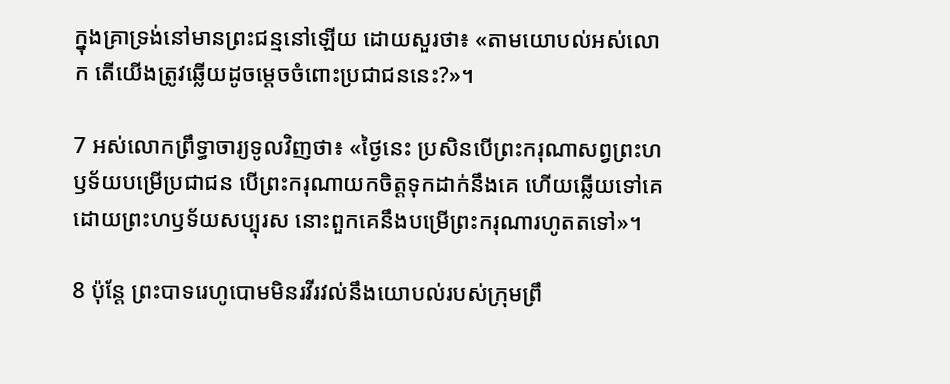ក្នុងគ្រាទ្រង់នៅមានព្រះ‌ជន្មនៅឡើយ ដោយសួរថា៖ «តាមយោបល់អស់លោក តើយើងត្រូវឆ្លើយដូចម្ដេចចំពោះប្រជា‌ជននេះ?»។

7 អស់លោកព្រឹទ្ធា‌ចារ្យទូលវិញថា៖ «ថ្ងៃនេះ ប្រសិនបើព្រះ‌ករុណាសព្វព្រះ‌ហឫទ័យបម្រើប្រជា‌ជន បើព្រះ‌ករុណាយកចិត្តទុកដាក់នឹងគេ ហើយឆ្លើយទៅគេ ដោយព្រះ‌ហឫទ័យសប្បុរស នោះពួកគេនឹងបម្រើព្រះ‌ករុណារហូតតទៅ»។

8 ប៉ុន្តែ ព្រះ‌បាទរេហូ‌បោមមិនរវី‌រវល់នឹងយោបល់របស់ក្រុមព្រឹ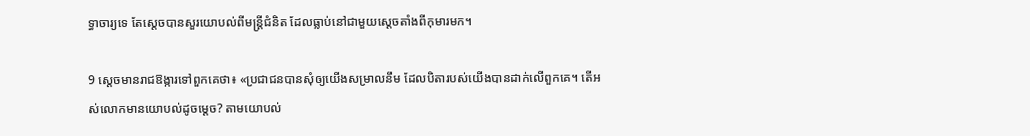ទ្ធា‌ចារ្យទេ តែស្ដេចបានសួរយោបល់ពីមន្ត្រីជំនិត ដែលធ្លាប់នៅជាមួយស្ដេចតាំងពីកុមារមក។

9 ស្ដេចមានរាជ‌ឱង្ការទៅពួកគេថា៖ «ប្រជា‌ជនបានសុំឲ្យយើងសម្រាលនឹម ដែលបិតារបស់យើងបានដាក់លើពួកគេ។ តើអស់លោកមានយោបល់ដូចម្ដេច? តាមយោបល់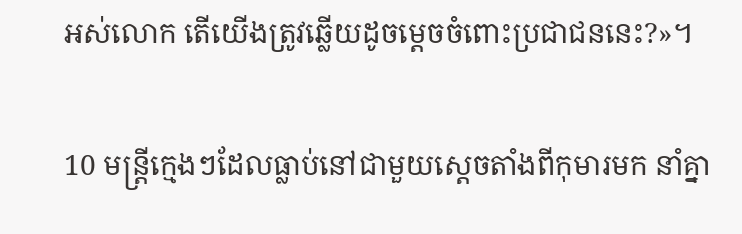អស់លោក តើយើងត្រូវឆ្លើយដូចម្ដេចចំពោះប្រជា‌ជននេះ?»។

10 មន្ត្រីក្មេងៗដែលធ្លាប់នៅជាមួយស្ដេចតាំងពីកុមារមក នាំគ្នា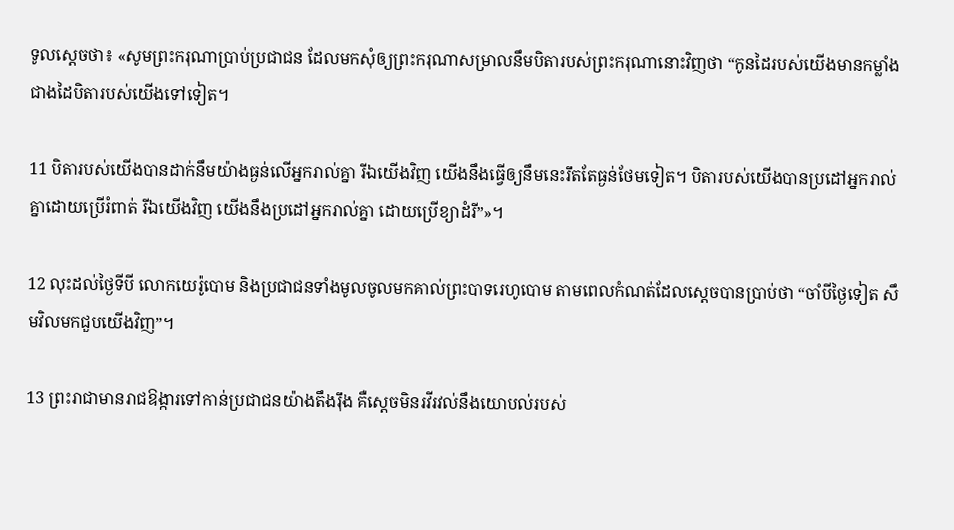ទូលស្ដេចថា៖ «សូមព្រះ‌ករុណាប្រាប់ប្រជា‌ជន ដែលមកសុំឲ្យព្រះ‌ករុណាសម្រាលនឹមបិតារបស់ព្រះ‌ករុណានោះវិញថា “កូនដៃរបស់យើងមានកម្លាំងជាងដៃបិតារបស់យើងទៅទៀត។

11 បិតារបស់យើងបានដាក់នឹមយ៉ាងធ្ងន់លើអ្នករាល់គ្នា រីឯយើងវិញ យើងនឹងធ្វើឲ្យនឹមនេះរឹតតែធ្ងន់ថែមទៀត។ បិតារបស់យើងបានប្រដៅអ្នករាល់គ្នាដោយប្រើរំពាត់ រីឯយើងវិញ យើងនឹងប្រដៅអ្នករាល់គ្នា ដោយប្រើខ្យា‌ដំរី”»។

12 លុះដល់ថ្ងៃទីបី លោកយេរ៉ូ‌បោម និងប្រជា‌ជនទាំងមូលចូលមកគាល់ព្រះ‌បាទរេហូ‌បោម តាមពេលកំណត់ដែលស្ដេចបានប្រាប់ថា “ចាំបីថ្ងៃទៀត សឹមវិលមកជួបយើងវិញ”។

13 ព្រះ‌រាជាមានរាជ‌ឱង្ការទៅកាន់ប្រជា‌ជនយ៉ាងតឹង‌រ៉ឹង គឺស្ដេចមិនរវី‌រវល់នឹងយោបល់របស់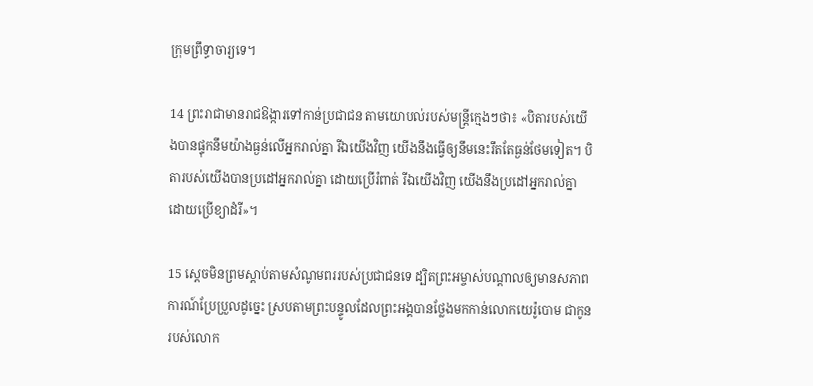ក្រុមព្រឹទ្ធា‌ចារ្យទេ។

14 ព្រះ‌រាជាមានរាជ‌ឱង្ការទៅកាន់ប្រជា‌ជន តាមយោបល់របស់មន្ត្រីក្មេងៗថា៖ «បិតារបស់យើងបានផ្ទុកនឹមយ៉ាងធ្ងន់លើអ្នករាល់គ្នា រីឯយើងវិញ យើងនឹងធ្វើឲ្យនឹមនេះរឹតតែធ្ងន់ថែមទៀត។ បិតារបស់យើងបានប្រដៅអ្នករាល់គ្នា ដោយប្រើរំពាត់ រីឯយើងវិញ យើងនឹងប្រដៅអ្នករាល់គ្នា ដោយប្រើខ្យា‌ដំរី»។

15 ស្ដេចមិនព្រមស្ដាប់តាមសំណូម‌ពររបស់ប្រជា‌ជនទេ ដ្បិតព្រះ‌អម្ចាស់បណ្ដាលឲ្យមានសភាពការណ៍ប្រែ‌ប្រួលដូច្នេះ ស្របតាមព្រះ‌បន្ទូលដែលព្រះ‌អង្គបានថ្លែងមកកាន់លោកយេរ៉ូ‌បោម ជាកូនរបស់លោក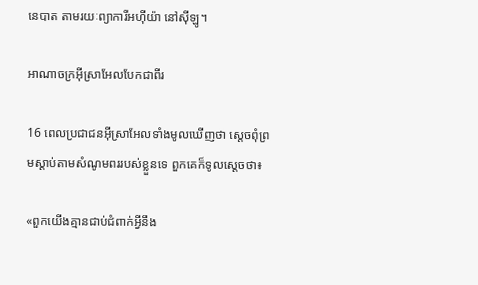នេបាត តាមរយៈព្យាការីអហ៊ី‌យ៉ា នៅស៊ីឡូ។

អាណា‌ចក្រអ៊ីស្រា‌អែលបែកជាពីរ

16 ពេលប្រជា‌ជនអ៊ីស្រា‌អែលទាំងមូលឃើញថា ស្ដេចពុំព្រមស្ដាប់តាមសំណូម‌ពររបស់ខ្លួនទេ ពួកគេក៏ទូលស្ដេចថា៖

«ពួកយើងគ្មានជាប់ជំពាក់អ្វីនឹង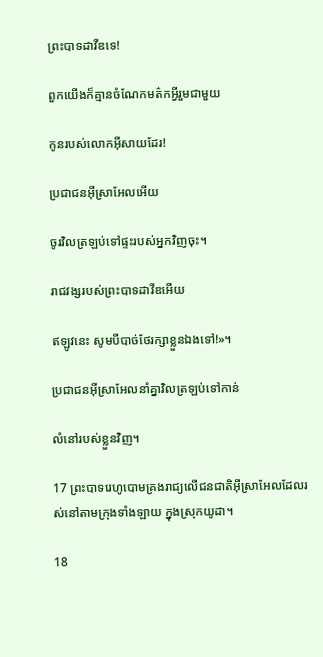ព្រះ‌បាទដាវីឌទេ!

ពួកយើងក៏គ្មានចំណែកមត៌កអ្វីរួមជាមួយ

កូនរបស់លោកអ៊ីសាយដែរ!

ប្រជា‌ជនអ៊ីស្រា‌អែលអើយ

ចូរវិលត្រឡប់ទៅផ្ទះរបស់អ្នកវិញចុះ។

រាជ‌វង្សរបស់ព្រះ‌បាទដាវីឌអើយ

ឥឡូវនេះ សូមបីបាច់ថែ‌រក្សាខ្លួនឯងទៅ!»។

ប្រជា‌ជនអ៊ីស្រា‌អែលនាំគ្នាវិលត្រឡប់ទៅកាន់

លំ‌នៅរបស់ខ្លួនវិញ។

17 ព្រះ‌បាទរេហូ‌បោមគ្រងរាជ្យលើជន‌ជាតិអ៊ីស្រា‌អែលដែលរស់នៅតាមក្រុងទាំង‌ឡាយ ក្នុងស្រុកយូដា។

18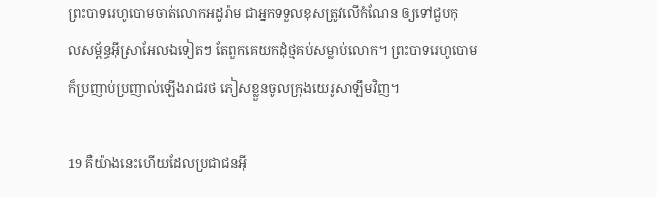ព្រះ‌បាទរេហូ‌បោមចាត់លោកអដូ‌រ៉ាម ជាអ្នកទទួលខុសត្រូវលើកំណែន ឲ្យទៅជួបកុល‌សម្ព័ន្ធអ៊ីស្រា‌អែលឯទៀតៗ តែពួកគេយកដុំថ្មគប់សម្លាប់លោក។ ព្រះ‌បាទរេហូ‌បោមក៏ប្រញាប់‌ប្រញាល់ឡើងរាជ‌រថ ភៀសខ្លួនចូលក្រុងយេរូ‌សាឡឹមវិញ។

19 គឺយ៉ាងនេះហើយដែលប្រជា‌ជនអ៊ី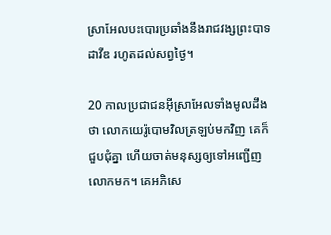ស្រា‌អែលបះ‌បោរប្រឆាំងនឹងរាជ‌វង្សព្រះ‌បាទដាវីឌ រហូតដល់សព្វថ្ងៃ។

20 កាលប្រជា‌ជនអ៊ីស្រា‌អែលទាំងមូលដឹងថា លោកយេរ៉ូ‌បោមវិលត្រឡប់មកវិញ គេក៏ជួប‌ជុំគ្នា ហើយចាត់មនុស្សឲ្យទៅអញ្ជើញលោកមក។ គេអភិ‌សេ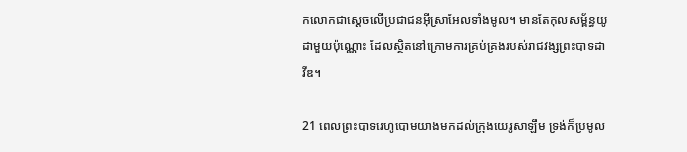កលោកជាស្ដេចលើប្រជា‌ជនអ៊ីស្រា‌អែលទាំងមូល។ មានតែកុល‌សម្ព័ន្ធយូដាមួយប៉ុណ្ណោះ ដែលស្ថិតនៅក្រោមការគ្រប់‌គ្រងរបស់រាជ‌វង្សព្រះ‌បាទដាវីឌ។

21 ពេលព្រះ‌បាទរេហូ‌បោមយាងមកដល់ក្រុងយេរូ‌សាឡឹម ទ្រង់ក៏ប្រមូល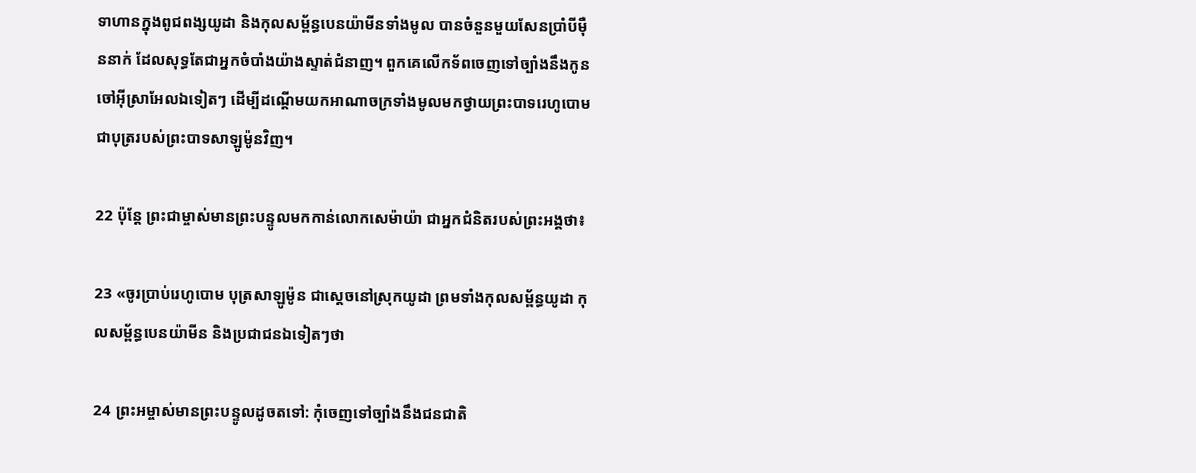ទាហានក្នុងពូជ‌ពង្សយូដា និងកុល‌សម្ព័ន្ធបេន‌យ៉ាមីនទាំងមូល បានចំនួនមួយសែនប្រាំបីម៉ឺននាក់ ដែលសុទ្ធតែជាអ្នកចំបាំងយ៉ាងស្ទាត់ជំនាញ។ ពួកគេលើកទ័ពចេញទៅច្បាំងនឹងកូនចៅអ៊ីស្រា‌អែលឯទៀតៗ ដើម្បីដណ្ដើមយកអាណា‌ចក្រទាំងមូលមកថ្វាយព្រះ‌បាទរេហូ‌បោម ជាបុត្ររបស់ព្រះ‌បាទសាឡូម៉ូនវិញ។

22 ប៉ុន្តែ ព្រះ‌ជាម្ចាស់មានព្រះ‌បន្ទូលមកកាន់លោកសេម៉ាយ៉ា ជាអ្នកជំនិតរបស់ព្រះ‌អង្គថា៖

23 «ចូរប្រាប់រេហូ‌បោម បុត្រសាឡូម៉ូន ជាស្ដេចនៅស្រុកយូដា ព្រមទាំងកុល‌សម្ព័ន្ធយូដា កុល‌សម្ព័ន្ធបេន‌យ៉ាមីន និងប្រជា‌ជនឯទៀតៗថា

24 ព្រះ‌អម្ចាស់មានព្រះ‌បន្ទូលដូចតទៅ: កុំចេញទៅច្បាំងនឹងជន‌ជាតិ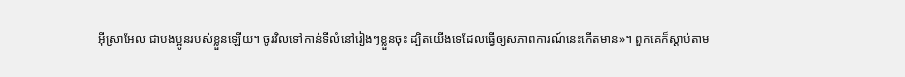អ៊ីស្រា‌អែល ជាបង‌ប្អូនរបស់ខ្លួនឡើយ។ ចូរវិលទៅកាន់ទីលំ‌នៅរៀងៗខ្លួនចុះ ដ្បិតយើងទេដែលធ្វើឲ្យសភាពការណ៍នេះកើតមាន»។ ពួកគេក៏ស្ដាប់តាម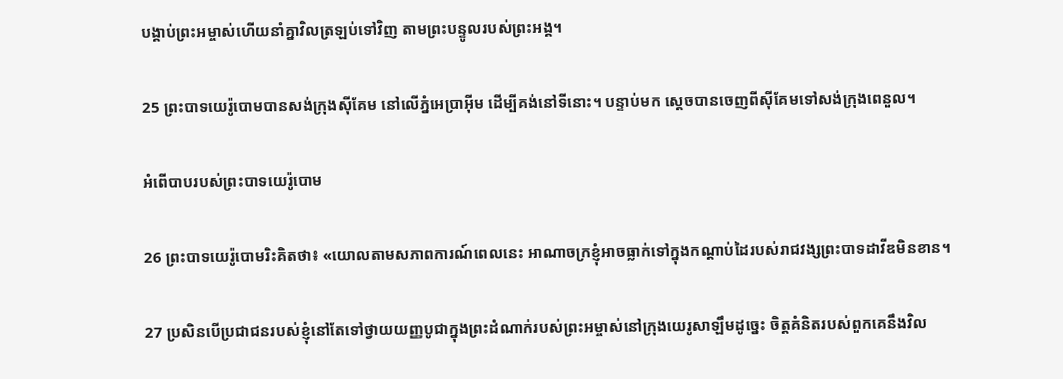បង្គាប់ព្រះ‌អម្ចាស់ហើយនាំគ្នាវិលត្រឡប់ទៅវិញ តាមព្រះ‌បន្ទូលរបស់ព្រះ‌អង្គ។

25 ព្រះ‌បាទយេរ៉ូ‌បោមបានសង់ក្រុងស៊ី‌គែម នៅលើភ្នំអេប្រាអ៊ីម ដើម្បីគង់នៅទីនោះ។ បន្ទាប់មក ស្ដេចបានចេញពីស៊ី‌គែមទៅសង់ក្រុងពេនួល។

អំពើ‌បាបរបស់ព្រះ‌បាទយេរ៉ូ‌បោម

26 ព្រះ‌បាទយេរ៉ូ‌បោមរិះគិតថា៖ «យោលតាមសភាពការណ៍ពេលនេះ អាណា‌ចក្រខ្ញុំអាចធ្លាក់ទៅក្នុងកណ្ដាប់ដៃរបស់រាជ‌វង្សព្រះ‌បាទដាវីឌមិនខាន។

27 ប្រសិនបើប្រជា‌ជនរបស់ខ្ញុំនៅតែទៅថ្វាយ‌យញ្ញ‌បូជាក្នុងព្រះ‌ដំណាក់របស់ព្រះ‌អម្ចាស់នៅក្រុងយេរូ‌សាឡឹមដូច្នេះ ចិត្តគំនិតរបស់ពួកគេនឹងវិល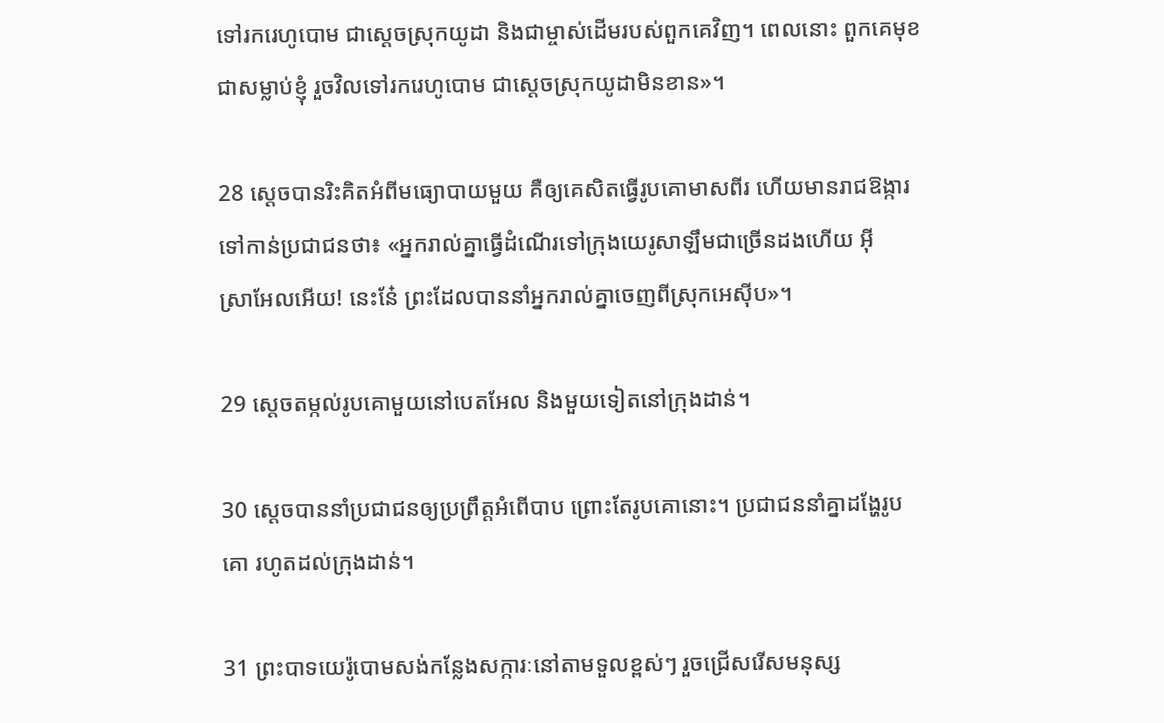ទៅរករេហូ‌បោម ជាស្ដេចស្រុកយូដា និងជាម្ចាស់ដើមរបស់ពួកគេវិញ។ ពេលនោះ ពួកគេមុខជាសម្លាប់ខ្ញុំ រួចវិលទៅរករេហូ‌បោម ជាស្ដេចស្រុកយូដាមិនខាន»។

28 ស្ដេចបានរិះគិតអំពីមធ្យោ‌បាយមួយ គឺឲ្យគេសិតធ្វើរូបគោមាសពីរ ហើយមានរាជ‌ឱង្ការទៅកាន់ប្រជា‌ជនថា៖ «អ្នករាល់គ្នាធ្វើដំណើរទៅក្រុងយេរូ‌សាឡឹមជាច្រើនដងហើយ អ៊ីស្រា‌អែលអើយ! នេះនែ៎ ព្រះដែលបាននាំអ្នករាល់គ្នាចេញពីស្រុកអេស៊ីប»។

29 ស្ដេចតម្កល់រូបគោមួយនៅបេត‌អែល និងមួយទៀតនៅក្រុងដាន់។

30 ស្ដេចបាននាំប្រជា‌ជនឲ្យប្រព្រឹត្តអំពើបាប ព្រោះតែរូបគោនោះ។ ប្រជា‌ជននាំគ្នាដង្ហែរូបគោ រហូតដល់ក្រុងដាន់។

31 ព្រះ‌បាទយេរ៉ូ‌បោមសង់កន្លែងសក្ការៈនៅតាមទួលខ្ពស់ៗ រួចជ្រើសរើសមនុស្ស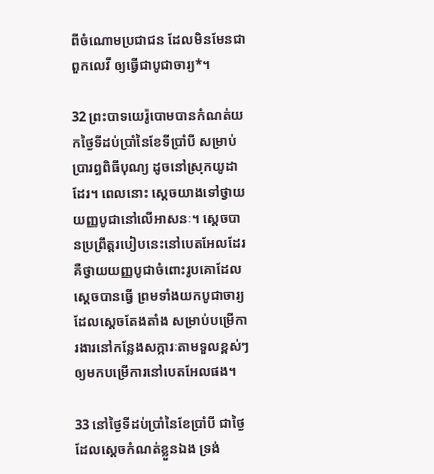ពីចំណោមប្រជា‌ជន ដែលមិនមែនជាពួកលេវី ឲ្យធ្វើជាបូជា‌ចារ្យ*។

32 ព្រះ‌បាទយេរ៉ូ‌បោមបានកំណត់យកថ្ងៃទីដប់ប្រាំនៃខែទីប្រាំបី សម្រាប់ប្រារព្ធពិធីបុណ្យ ដូចនៅស្រុកយូដាដែរ។ ពេលនោះ ស្ដេចយាងទៅថ្វាយយញ្ញ‌បូជានៅលើអាសនៈ។ ស្ដេចបានប្រព្រឹត្តរបៀបនេះនៅបេត‌អែលដែរ គឺថ្វាយយញ្ញ‌បូជាចំពោះរូបគោដែលស្ដេចបានធ្វើ ព្រមទាំងយកបូជា‌ចារ្យដែលស្ដេចតែង‌តាំង សម្រាប់បម្រើការ‌ងារនៅកន្លែងសក្ការៈតាមទួលខ្ពស់ៗ ឲ្យមកបម្រើការនៅបេត‌អែលផង។

33 នៅថ្ងៃទីដប់ប្រាំនៃខែប្រាំបី ជាថ្ងៃដែលស្ដេចកំណត់ខ្លួនឯង ទ្រង់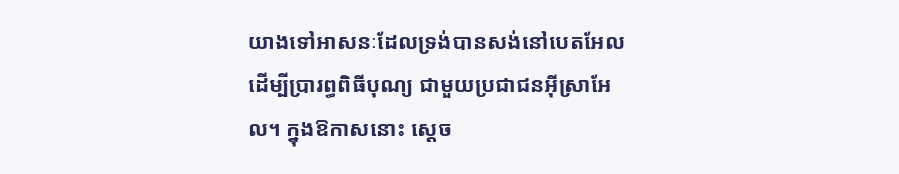យាងទៅអាសនៈដែលទ្រង់បានសង់នៅបេត‌អែល ដើម្បីប្រារព្ធពិធីបុណ្យ ជាមួយប្រជា‌ជនអ៊ីស្រា‌អែល។ ក្នុងឱកាសនោះ ស្ដេច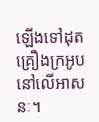ឡើងទៅដុតគ្រឿងក្រអូបនៅលើអាសនៈ។